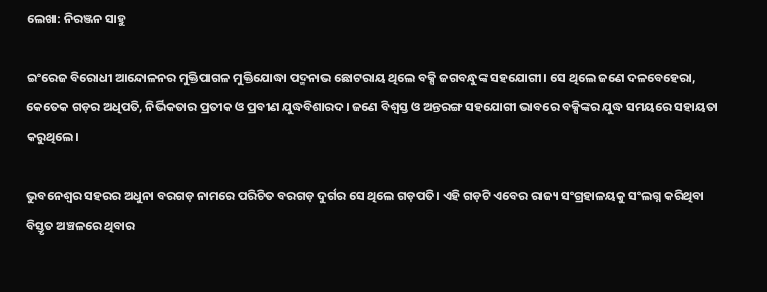ଲେଖା: ନିରଞ୍ଜନ ସାହୁ

ଇଂରେଜ ବିରୋଧୀ ଆନ୍ଦୋଳନର ମୁକ୍ତିପାଗଳ ମୁକ୍ତିଯୋଦ୍ଧା ପଦ୍ମନାଭ ଛୋଟରାୟ ଥିଲେ ବକ୍ସି ଜଗବନ୍ଧୁଙ୍କ ସହଯୋଗୀ। ସେ ଥିଲେ ଜଣେ ଦଳବେହେରା, କେତେକ ଗଡ଼ର ଅଧିପତି, ନିର୍ଭିକତାର ପ୍ରତୀକ ଓ ପ୍ରବୀଣ ଯୁଦ୍ଧବିଶାରଦ। ଜଣେ ବିଶ୍ଵସ୍ତ ଓ ଅନ୍ତରଙ୍ଗ ସହଯୋଗୀ ଭାବରେ ବକ୍ସିଙ୍କର ଯୁଦ୍ଧ ସମୟରେ ସହାୟତା କରୁଥିଲେ।

ଭୁବନେଶ୍ୱର ସହରର ଅଧୁନା ବରଗଡ଼ ନାମରେ ପରିଚିତ ବରଗଡ଼ ଦୁର୍ଗର ସେ ଥିଲେ ଗଡ଼ପତି। ଏହି ଗଡ଼ଟି ଏବେର ରାଜ୍ୟ ସଂଗ୍ରହାଳୟକୁ ସଂଲଗ୍ନ କରିଥିବା ବିସ୍ତୃତ ଅଞ୍ଚଳରେ ଥିବାର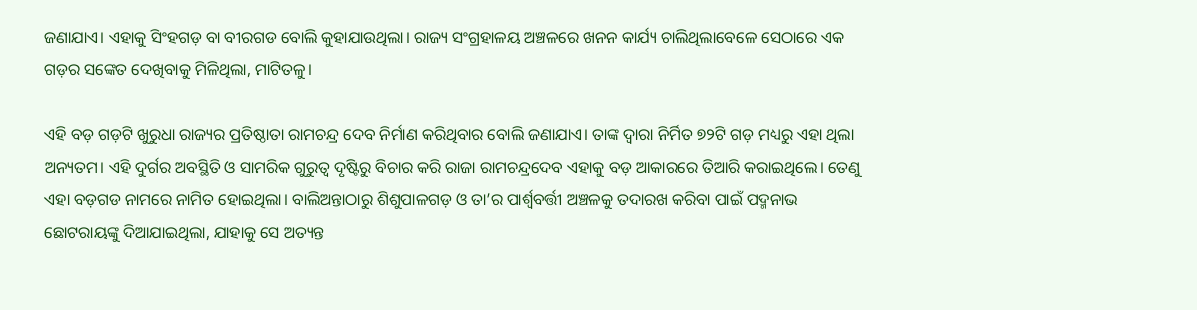ଜଣାଯାଏ। ଏହାକୁ ସିଂହଗଡ଼ ବା ବୀରଗଡ ବୋଲି କୁହାଯାଉଥିଲା। ରାଜ୍ୟ ସଂଗ୍ରହାଳୟ ଅଞ୍ଚଳରେ ଖନନ କାର୍ଯ୍ୟ ଚାଲିଥିଲାବେଳେ ସେଠାରେ ଏକ ଗଡ଼ର ସଙ୍କେତ ଦେଖିବାକୁ ମିଳିଥିଲା, ମାଟିତଳୁ।

ଏହି ବଡ଼ ଗଡ଼ଟି ଖୁରୁଧା ରାଜ୍ୟର ପ୍ରତିଷ୍ଠାତା ରାମଚନ୍ଦ୍ର ଦେବ ନିର୍ମାଣ କରିଥିବାର ବୋଲି ଜଣାଯାଏ। ତାଙ୍କ ଦ୍ଵାରା ନିର୍ମିତ ୭୨ଟି ଗଡ଼ ମଧ୍ୟରୁ ଏହା ଥିଲା ଅନ୍ୟତମ। ଏହି ଦୁର୍ଗର ଅବସ୍ଥିତି ଓ ସାମରିକ ଗୁରୁତ୍ଵ ଦୃଷ୍ଟିରୁ ବିଚାର କରି ରାଜା ରାମଚନ୍ଦ୍ରଦେବ ଏହାକୁ ବଡ଼ ଆକାରରେ ତିଆରି କରାଇଥିଲେ। ତେଣୁ ଏହା ବଡ଼ଗଡ ନାମରେ ନାମିତ ହୋଇଥିଲା। ବାଲିଅନ୍ତାଠାରୁ ଶିଶୁପାଳଗଡ଼ ଓ ତା’ର ପାର୍ଶ୍ଵବର୍ତ୍ତୀ ଅଞ୍ଚଳକୁ ତଦାରଖ କରିବା ପାଇଁ ପଦ୍ମନାଭ ଛୋଟରାୟଙ୍କୁ ଦିଆଯାଇଥିଲା, ଯାହାକୁ ସେ ଅତ୍ୟନ୍ତ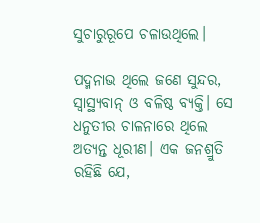ସୁଚାରୁରୂପେ ଚଳାଉଥିଲେ।

ପଦ୍ମନାଭ ଥିଲେ ଜଣେ ସୁନ୍ଦର, ସ୍ଵାସ୍ଥ୍ୟବାନ୍ ଓ ବଳିଷ୍ଠ ବ୍ୟକ୍ତି। ସେ ଧନୁତୀର ଚାଳନାରେ ଥିଲେ ଅତ୍ୟନ୍ତ ଧୂରୀଣ। ଏକ ଜନଶ୍ରୁତି ରହିଛି ଯେ,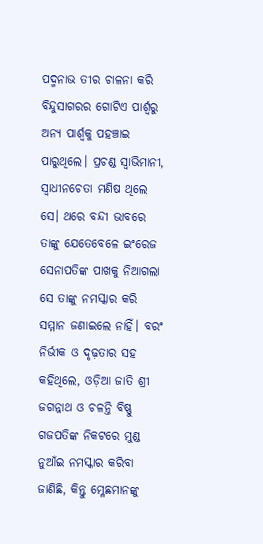ପଦ୍ମନାଭ ତୀର ଚାଳନା କରି ବିନ୍ଦୁସାଗରର ଗୋଟିଏ ପାର୍ଶ୍ୱରୁ ଅନ୍ୟ ପାର୍ଶ୍ବକୁ ପହଞ୍ଚାଇ ପାରୁଥିଲେ। ପ୍ରଚଣ୍ଡ ସ୍ଵାଭିମାନୀ, ସ୍ଵାଧୀନଚେତା ମଣିଷ ଥିଲେ ସେ। ଥରେ ବନ୍ଦୀ ଭାବରେ ତାଙ୍କୁ ଯେତେବେଳେ ଇଂରେଜ ସେନାପତିଙ୍କ ପାଖକୁ ନିଆଗଲା ସେ ତାଙ୍କୁ ନମସ୍କାର କରି ସମ୍ମାନ ଜଣାଇଲେ ନାହିଁ। ବରଂ ନିର୍ଭୀକ ଓ ଦୃଢ଼ତାର ସହ କହିଥିଲେ, ଓଡ଼ିଆ ଜାତି ଶ୍ରୀ ଜଗନ୍ନାଥ ଓ ଚଳନ୍ତି ବିଷ୍ଣୁ ଗଜପତିଙ୍କ ନିକଟରେ ମୁଣ୍ଡ ନୁଆଁଇ ନମସ୍କାର କରିବା ଜାଣିଛି, କିନ୍ତୁ ମ୍ଳେଛମାନଙ୍କୁ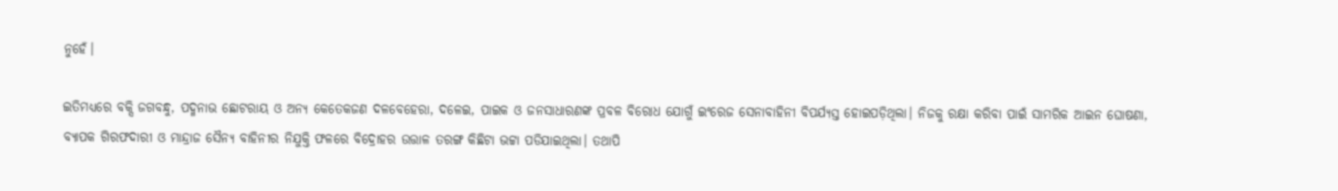ନୁହେଁ।

ଇତିମଧ୍ୟରେ ବକ୍ସି ଜଗବନ୍ଧୁ, ପଦ୍ମନାଭ ଛୋଟରାୟ ଓ ଅନ୍ୟ କେତେକଜଣ ଦଳବେହେରା, ଦଳେଇ, ପାଇକ ଓ ଜନସାଧାରଣଙ୍କ ପ୍ରବଳ ବିରୋଧ ଯୋଗୁଁ ଇଂରେଜ ସେନାବାହିନୀ ବିପର୍ଯ୍ୟସ୍ତ ହୋଇପଡ଼ିଥିଲା। ନିଜକୁ ରକ୍ଷା କରିବା ପାଇଁ ସାମରିକ ଆଇନ ଘୋଷଣା, ବ୍ୟାପକ ଗିରଫଦାରୀ ଓ ମାନ୍ଦ୍ରାଜ ସୈନ୍ୟ ବାହିନୀର ନିଯୁକ୍ତି ଫଳରେ ବିଦ୍ରୋହର ଉତ୍ତାଳ ତରଙ୍ଗ କିଛିଟା ଭଟ୍ଟା ପଡିଯାଇଥିଲା। ତଥାପି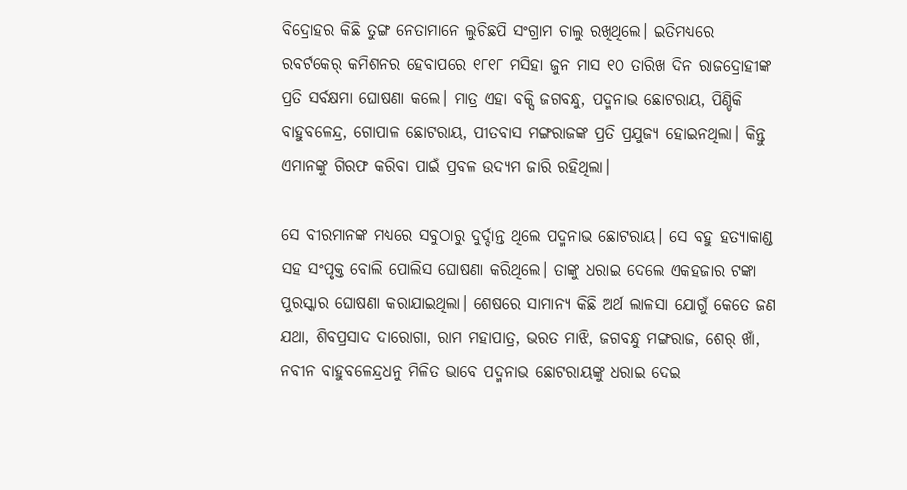ବିଦ୍ରୋହର କିଛି ତୁଙ୍ଗ ନେତାମାନେ ଲୁଚିଛପି ସଂଗ୍ରାମ ଚାଲୁ ରଖିଥିଲେ। ଇତିମଧ୍ୟରେ ରବର୍ଟକେର୍ କମିଶନର ହେବାପରେ ୧୮୧୮ ମସିହା ଜୁନ ମାସ ୧୦ ତାରିଖ ଦିନ ରାଜଦ୍ରୋହୀଙ୍କ ପ୍ରତି ସର୍ବକ୍ଷମା ଘୋଷଣା କଲେ। ମାତ୍ର ଏହା ବକ୍ସି ଜଗବନ୍ଧୁ, ପଦ୍ମନାଭ ଛୋଟରାୟ, ପିଣ୍ଡିକି ବାହୁବଳେନ୍ଦ୍ର, ଗୋପାଳ ଛୋଟରାୟ, ପୀତବାସ ମଙ୍ଗରାଜଙ୍କ ପ୍ରତି ପ୍ରଯୁଜ୍ୟ ହୋଇନଥିଲା। କିନ୍ତୁ ଏମାନଙ୍କୁ ଗିରଫ କରିବା ପାଇଁ ପ୍ରବଳ ଉଦ୍ୟମ ଜାରି ରହିଥିଲା।

ସେ ବୀରମାନଙ୍କ ମଧ୍ୟରେ ସବୁଠାରୁ ଦୁର୍ଦ୍ଦାନ୍ତ ଥିଲେ ପଦ୍ମନାଭ ଛୋଟରାୟ। ସେ ବହୁ ହତ୍ୟାକାଣ୍ଡ ସହ ସଂପୃକ୍ତ ବୋଲି ପୋଲିସ ଘୋଷଣା କରିଥିଲେ। ତାଙ୍କୁ ଧରାଇ ଦେଲେ ଏକହଜାର ଟଙ୍କା ପୁରସ୍କାର ଘୋଷଣା କରାଯାଇଥିଲା। ଶେଷରେ ସାମାନ୍ୟ କିଛି ଅର୍ଥ ଲାଳସା ଯୋଗୁଁ କେତେ ଜଣ ଯଥା, ଶିବପ୍ରସାଦ ଦାରୋଗା, ରାମ ମହାପାତ୍ର, ଭରତ ମାଝି, ଜଗବନ୍ଧୁ ମଙ୍ଗରାଜ, ଶେର୍ ଖାଁ, ନବୀନ ବାହୁବଳେନ୍ଦ୍ରଧନୁ ମିଳିତ ଭାବେ ପଦ୍ମନାଭ ଛୋଟରାୟଙ୍କୁ ଧରାଇ ଦେଇ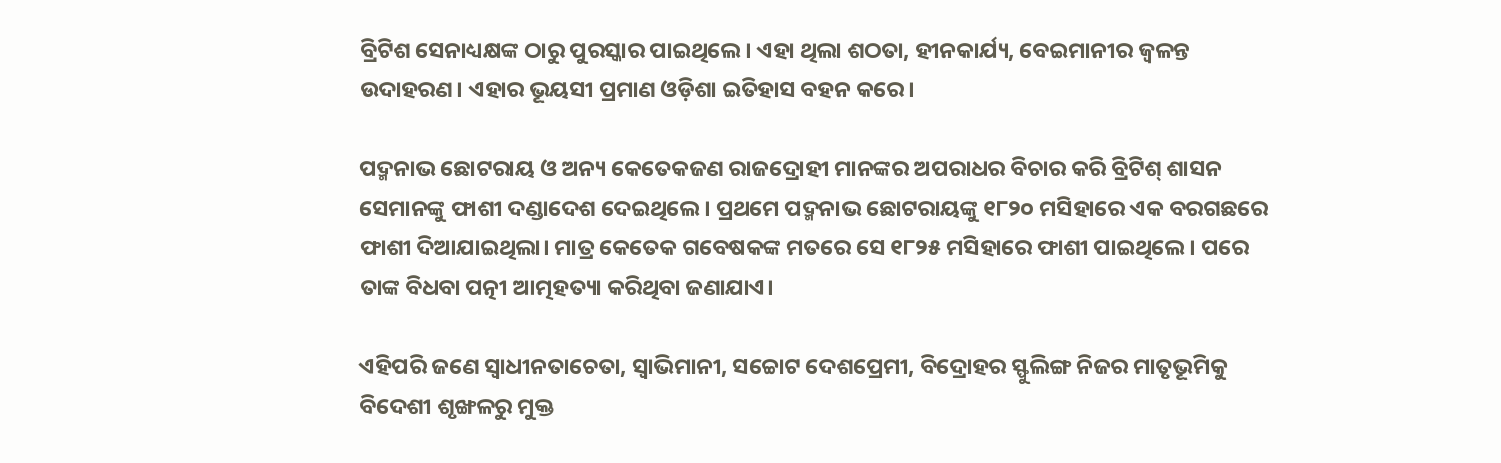ବ୍ରିଟିଶ ସେନାଧ୍ୟକ୍ଷଙ୍କ ଠାରୁ ପୁରସ୍କାର ପାଇଥିଲେ। ଏହା ଥିଲା ଶଠତା, ହୀନକାର୍ଯ୍ୟ, ବେଇମାନୀର ଜ୍ଵଳନ୍ତ ଉଦାହରଣ। ଏହାର ଭୂୟସୀ ପ୍ରମାଣ ଓଡ଼ିଶା ଇତିହାସ ବହନ କରେ।

ପଦ୍ମନାଭ ଛୋଟରାୟ ଓ ଅନ୍ୟ କେତେକଜଣ ରାଜଦ୍ରୋହୀ ମାନଙ୍କର ଅପରାଧର ବିଚାର କରି ବ୍ରିଟିଶ୍ ଶାସନ ସେମାନଙ୍କୁ ଫାଶୀ ଦଣ୍ଡାଦେଶ ଦେଇଥିଲେ। ପ୍ରଥମେ ପଦ୍ମନାଭ ଛୋଟରାୟଙ୍କୁ ୧୮୨୦ ମସିହାରେ ଏକ ବରଗଛରେ ଫାଶୀ ଦିଆଯାଇଥିଲା। ମାତ୍ର କେତେକ ଗବେଷକଙ୍କ ମତରେ ସେ ୧୮୨୫ ମସିହାରେ ଫାଶୀ ପାଇଥିଲେ। ପରେ ତାଙ୍କ ବିଧବା ପତ୍ନୀ ଆତ୍ମହତ୍ୟା କରିଥିବା ଜଣାଯାଏ।

ଏହିପରି ଜଣେ ସ୍ୱାଧୀନତାଚେତା, ସ୍ଵାଭିମାନୀ, ସଚ୍ଚୋଟ ଦେଶପ୍ରେମୀ, ବିଦ୍ରୋହର ସ୍ଫୁଲିଙ୍ଗ ନିଜର ମାତୃଭୂମିକୁ ବିଦେଶୀ ଶୃଙ୍ଖଳରୁ ମୁକ୍ତ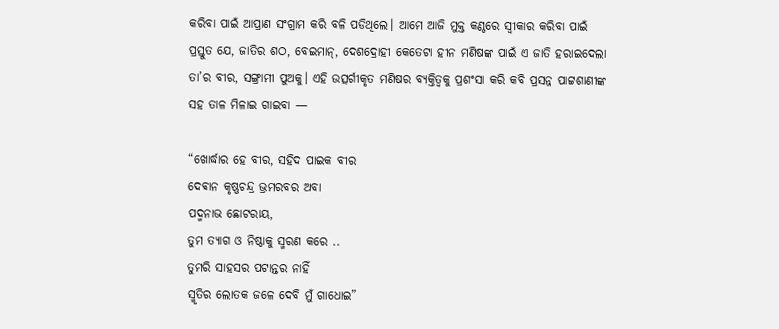କରିବା ପାଇଁ ଆପ୍ରାଣ ସଂଗ୍ରାମ କରି ବଳି ପଡିଥିଲେ। ଆମେ ଆଜି ମୁକ୍ତ କଣ୍ଠରେ ସ୍ୱୀକାର କରିବା ପାଇଁ ପ୍ରସ୍ତୁତ ଯେ, ଜାତିର ଶଠ, ବେଇମାନ୍, ଦେଶଦ୍ରୋହୀ କେତେଟା ହୀନ ମଣିଷଙ୍କ ପାଇଁ ଏ ଜାତି ହରାଇଦେଲା ତା’ର ବୀର, ସଙ୍ଗ୍ରାମୀ ପୁଅକୁ। ଏହି ଉତ୍ସର୍ଗୀକୃତ ମଣିଷର ବ୍ୟକ୍ତିତ୍ଵକୁ ପ୍ରଶଂସା କରି କବି ପ୍ରସନ୍ନ ପାଟ୍ଟଶାଣୀଙ୍କ ସହ ତାଳ ମିଳାଇ ଗାଇବା —

“ଖୋର୍ଦ୍ଧାର ହେ ବୀର, ସହିଦ ପାଇକ ବୀର
ଦେଵାନ କୃଷ୍ଣଚନ୍ଦ୍ର ଭ୍ରମରବର ଅବା
ପଦ୍ମନାଭ ଛୋଟରାୟ,
ତୁମ ତ୍ୟାଗ ଓ ନିଷ୍ଠାକୁ ସ୍ମରଣ କରେ ..
ତୁମରି ସାହସର ପଟାନ୍ତର ନାହିଁ
ସ୍ମୃତିର ଲୋତକ ଜଳେ ଦେବି ମୁଁ ଗାଧୋଇ”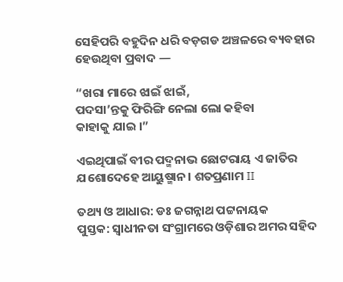ସେହିପରି ବହୁଦିନ ଧରି ବଡ଼ଗଡ ଅଞ୍ଚଳରେ ବ୍ୟବହାର ହେଉଥିବା ପ୍ରବାଦ —

“ଖରା ମାରେ ଝାଇଁ ଝାଇଁ,
ପଦସା’ନ୍ତକୁ ଫିରିଙ୍ଗି ନେଲା ଲୋ କହିବା
କାହାକୁ ଯାଇ ।”

ଏଇଥିପାଇଁ ବୀର ପଦ୍ମନାଭ ଛୋଟରାୟ ଏ ଜାତିର ଯଶୋଦେହେ ଆୟୁଷ୍ମାନ। ଶତପ୍ରଣାମ II

ତଥ୍ୟ ଓ ଆଧାର: ଡଃ ଜଗନ୍ନାଥ ପଟ୍ଟନାୟକ
ପୁସ୍ତକ: ସ୍ଵାଧୀନତା ସଂଗ୍ରାମରେ ଓଡ଼ିଶାର ଅମର ସହିଦ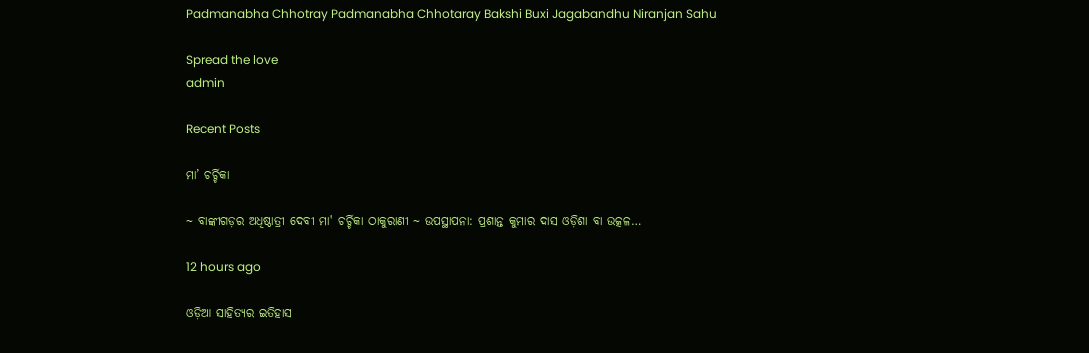Padmanabha Chhotray Padmanabha Chhotaray Bakshi Buxi Jagabandhu Niranjan Sahu

Spread the love
admin

Recent Posts

ମା’ ଚର୍ଚ୍ଚିକା

~ ବାଙ୍କୀଗଡ଼ର ଅଧିଷ୍ଠାତ୍ରୀ ଦେବୀ ମା' ଚର୍ଚ୍ଚିକା ଠାକୁରାଣୀ ~ ଉପସ୍ଥାପନା: ପ୍ରଶାନ୍ତ କୁମାର ଦାସ ଓଡ଼ିଶା ବା ଉତ୍କଳ…

12 hours ago

ଓଡ଼ିଆ ସାହିତ୍ୟର ଇତିହାସ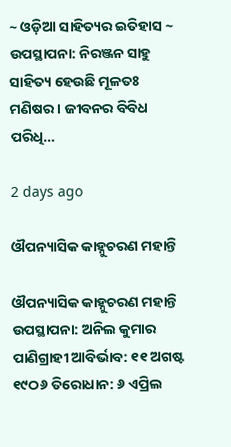~ ଓଡ଼ିଆ ସାହିତ୍ୟର ଇତିହାସ ~ ଉପସ୍ଥାପନା: ନିରଞ୍ଜନ ସାହୁ ସାହିତ୍ୟ ହେଉଛି ମୂଳତଃ ମଣିଷର। ଜୀବନର ବିବିଧ ପରିଧି…

2 days ago

ଔପନ୍ୟାସିକ କାହ୍ନୁଚରଣ ମହାନ୍ତି

ଔପନ୍ୟାସିକ କାହ୍ନୁଚରଣ ମହାନ୍ତି ଉପସ୍ଥାପନା: ଅନିଲ କୁମାର ପାଣିଗ୍ରାହୀ ଆବିର୍ଭାବ: ୧୧ ଅଗଷ୍ଟ ୧୯ଠ୬ ତିରୋଧାନ: ୬ ଏପ୍ରିଲ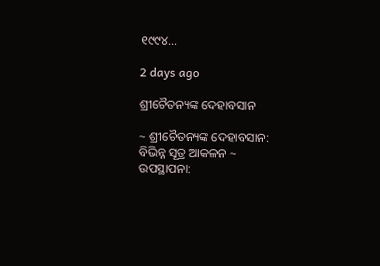୧୯୯୪…

2 days ago

ଶ୍ରୀଚୈତନ୍ୟଙ୍କ ଦେହାବସାନ

~ ଶ୍ରୀଚୈତନ୍ୟଙ୍କ ଦେହାବସାନ: ବିଭିନ୍ନ ସୂତ୍ର ଆକଳନ ~ ଉପସ୍ଥାପନା: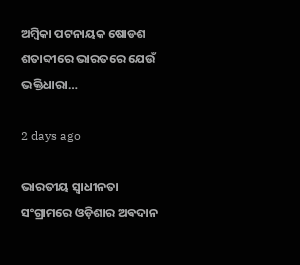ଅମ୍ବିକା ପଟନାୟକ ଷୋଡଶ ଶତାବ୍ଦୀରେ ଭାରତରେ ଯେଉଁ ଭକ୍ତିଧାରା…

2 days ago

ଭାରତୀୟ ସ୍ୱାଧୀନତା ସଂଗ୍ରାମରେ ଓଡ଼ିଶାର ଅଵଦାନ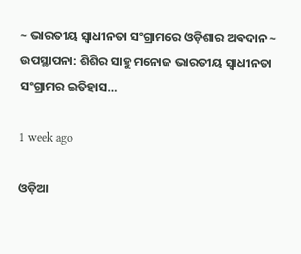~ ଭାରତୀୟ ସ୍ୱାଧୀନତା ସଂଗ୍ରାମରେ ଓଡ଼ିଶାର ଅଵଦାନ ~ ଉପସ୍ଥାପନା: ଶିଶିର ସାହୁ ମନୋଜ ଭାରତୀୟ ସ୍ଵାଧୀନତା ସଂଗ୍ରାମର ଇତିହାସ…

1 week ago

ଓଡ଼ିଆ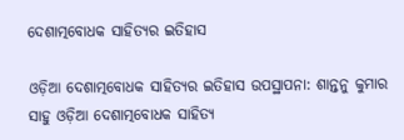ଦେଶାତ୍ମବୋଧକ ସାହିତ୍ୟର ଇତିହାସ

ଓଡ଼ିଆ ଦେଶାତ୍ମବୋଧକ ସାହିତ୍ୟର ଇତିହାସ ଉପସ୍ଥାପନା: ଶାନ୍ତନୁ କୁମାର ସାହୁ ଓଡ଼ିଆ ଦେଶାତ୍ମବୋଧକ ସାହିତ୍ୟ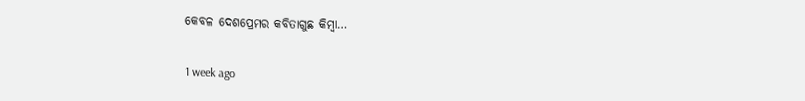କେବଳ ଦେଶପ୍ରେମର କବିତାଗୁଛ କିମ୍ବା…

1 week ago